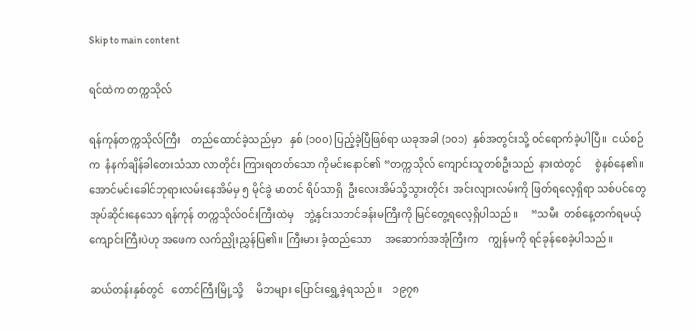Skip to main content

ရင်ထဲက တက္ကသိုလ်

ရန်ကုန်တက္ကသိုလ်ကြီး    တည်ထောင်ခဲ့သည်မှာ   နှစ် (၁၀၀) ပြည့်ခဲ့ပြီဖြစ်ရာ ယခုအခါ (၁၀၁)  နှစ်အတွင်းသို့ ဝင်ရောက်ခဲ့ပါပြီ။  ငယ်စဉ်က  နံနက်ချိန်ခါတေးသံသာ လာတိုင်း ကြားရတတ်သော ကိုမင်းနောင်၏ “တက္ကသိုလ် ကျောင်းသူတစ်ဦးသည်  နားထဲတွင်     စွဲနစ်နေ၏။ အောင်မင်းခေါင်ဘုရားလမ်းနေအိမ်မှ ၅ မိုင်ခွဲ မာတင် ရိပ်သာရှိ  ဦးလေးအိမ်သို့သွားတိုင်း  အင်းလျားလမ်းကို ဖြတ်ရလေ့ရှိရာ သစ်ပင်တွေ အုပ်ဆိုင်းနေသော ရန်ကုန် တက္ကသိုလ်ဝင်းကြီးထဲမှ    ဘွဲ့နှင်းသဘင်ခန်းမကြီးကို မြင်တွေ့ရလေ့ရှိပါသည်။     “သမီး  တစ်နေ့တက်ရမယ့် ကျောင်းကြီးပဲဟု အဖေက လက်ညှိုးညွှန်ပြ၏။ ကြီးမား ခံ့ထည်သော     အဆောက်အအုံကြီးက    ကျွန်မကို ရင်ခုန်စေခဲ့ပါသည်။

ဆယ်တန်းနှစ်တွင်   တောင်ကြီးမြို့သို့     မိဘများ ပြောင်းရွှေ့ခဲ့ရသည်။    ၁၉၇၈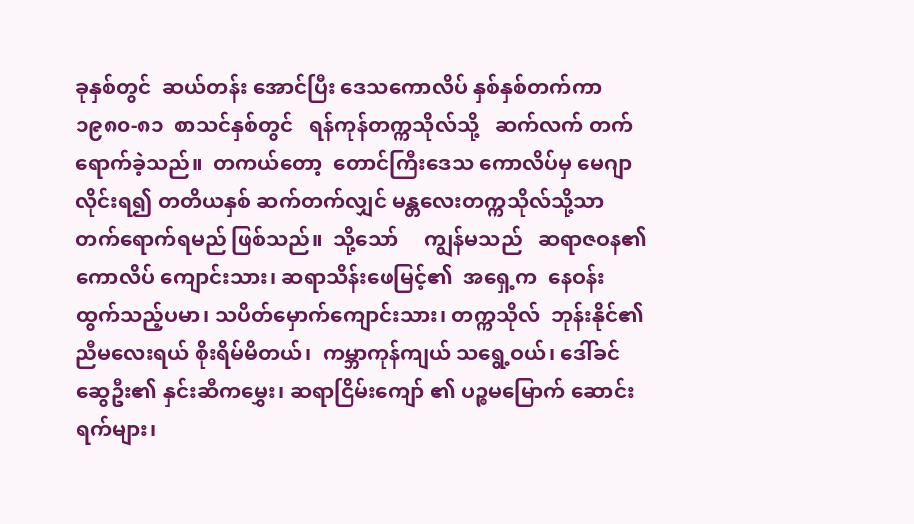ခုနှစ်တွင်  ဆယ်တန်း အောင်ပြီး ဒေသကောလိပ် နှစ်နှစ်တက်ကာ ၁၉၈၀-၈၁  စာသင်နှစ်တွင်   ရန်ကုန်တက္ကသိုလ်သို့   ဆက်လက် တက်ရောက်ခဲ့သည်။  တကယ်တော့  တောင်ကြီးဒေသ ကောလိပ်မှ မေဂျာလိုင်းရ၍ တတိယနှစ် ဆက်တက်လျှင် မန္တလေးတက္ကသိုလ်သို့သာ တက်ရောက်ရမည် ဖြစ်သည်။  သို့သော်     ကျွန်မသည်   ဆရာဇဝန၏    ကောလိပ် ကျောင်းသား၊ ဆရာသိန်းဖေမြင့်၏  အရှေ့က  နေဝန်း ထွက်သည့်ပမာ၊ သပိတ်မှောက်ကျောင်းသား၊ တက္ကသိုလ်  ဘုန်းနိုင်၏ ညီမလေးရယ် စိုးရိမ်မိတယ်၊  ကမ္ဘာကုန်ကျယ် သရွေ့ဝယ်၊ ဒေါ်ခင်ဆွေဦး၏ နှင်းဆီကမွှေး၊ ဆရာငြိမ်းကျော် ၏ ပဉ္စမမြောက် ဆောင်းရက်များ၊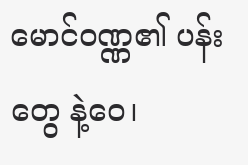မောင်ဝဏ္ဏ၏ ပန်းတွေ နဲ့ဝေ၊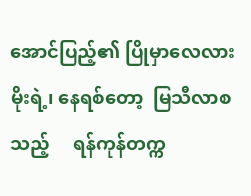အောင်ပြည့်၏ ပြိုမှာလေလား မိုးရဲ့၊ နေရစ်တော့  မြသီလာစသည့်     ရန်ကုန်တက္က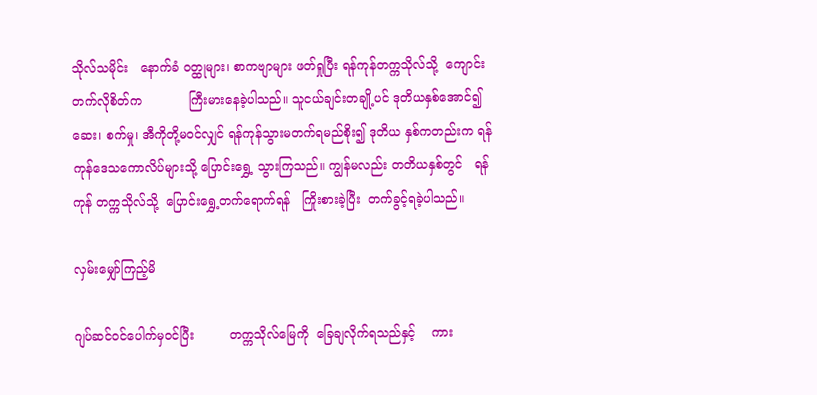သိုလ်သမိုင်း   နောက်ခံ ဝတ္ထုများ၊ စာကဗျာများ ဖတ်ရှုပြီး ရန်ကုန်တက္ကသိုလ်သို့  ကျောင်းတက်လိုစိတ်က            ကြီးမားနေခဲ့ပါသည်။ သူငယ်ချင်းတချို့ပင် ဒုတိယနှစ်အောင်၍ ဆေး၊ စက်မှု၊ အီကိုတို့မဝင်လျှင် ရန်ကုန်သွားမတက်ရမည်စိုး၍ ဒုတိယ နှစ်ကတည်းက ရန်ကုန်ဒေသကောလိပ်များသို့ ပြောင်းရွှေ့ သွားကြသည်။ ကျွန်မလည်း တတိယနှစ်တွင်   ရန်ကုန် တက္ကသိုလ်သို့  ပြောင်းရွှေ့တက်ရောက်ရန်   ကြိုးစားခဲ့ပြီး  တက်ခွင့်ရခဲ့ပါသည်။

လှမ်းမျှော်ကြည့်မိ

ဂျပ်ဆင်ဝင်ပေါက်မှဝင်ပြီး         တက္ကသိုလ်မြေကို  ခြေချလိုက်ရသည်နှင့်    ကား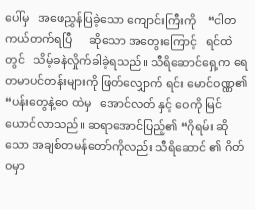ပေါ်မှ   အဖေညွှန်ပြခဲ့သော ကျောင်းကြီးကို    “ငါတကယ်တက်ရပြီ      ဆိုသော အတွေးကြောင့်   ရင်ထဲတွင်   သိမ့်ခနဲလှိုက်ခါခဲ့ရသည်။ သီရိဆောင်ရှေ့က ရေတမာပင်တန်းများကို ဖြတ်လျှောက် ရင်း မောင်ဝဏ္ဏ၏  “ပန်းတွေနဲ့ဝေ ထဲမှ   အောင်လတ် နှင့် ဝေကို မြင်ယောင်လာသည်။ ဆရာအောင်ပြည့်၏ “ဂိုရမ်း ဆိုသော အချစ်တမန်တော်ကိုလည်း သီရိဆောင် ၏ ဂိတ်ဝမှာ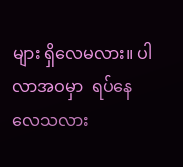များ ရှိလေမလား။ ပါလာအဝမှာ  ရပ်နေ လေသလား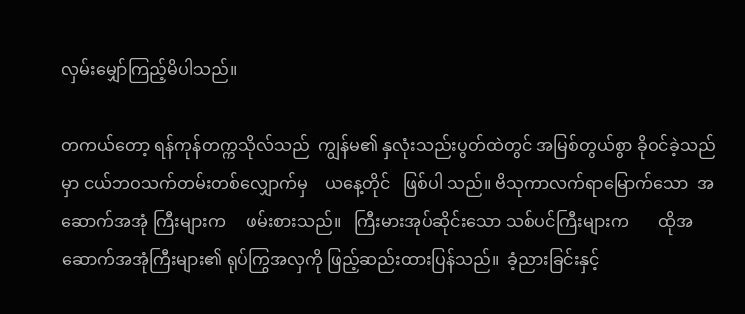လှမ်းမျှော်ကြည့်မိပါသည်။

တကယ်တော့ ရန်ကုန်တက္ကသိုလ်သည်  ကျွန်မ၏ နှလုံးသည်းပွတ်ထဲတွင် အမြစ်တွယ်စွာ ခိုဝင်ခဲ့သည်မှာ ငယ်ဘဝသက်တမ်းတစ်လျှောက်မှ    ယနေ့တိုင်   ဖြစ်ပါ သည်။ ဗိသုကာလက်ရာမြောက်သော  အဆောက်အအုံ ကြီးများက     ဖမ်းစားသည်။   ကြီးမားအုပ်ဆိုင်းသော သစ်ပင်ကြီးများက       ထိုအဆောက်အအုံကြီးများ၏ ရုပ်ကြွအလှကို ဖြည့်ဆည်းထားပြန်သည်။  ခံ့ညားခြင်းနှင့်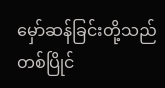မှော်ဆန်ခြင်းတို့သည်    တစ်ပြိုင်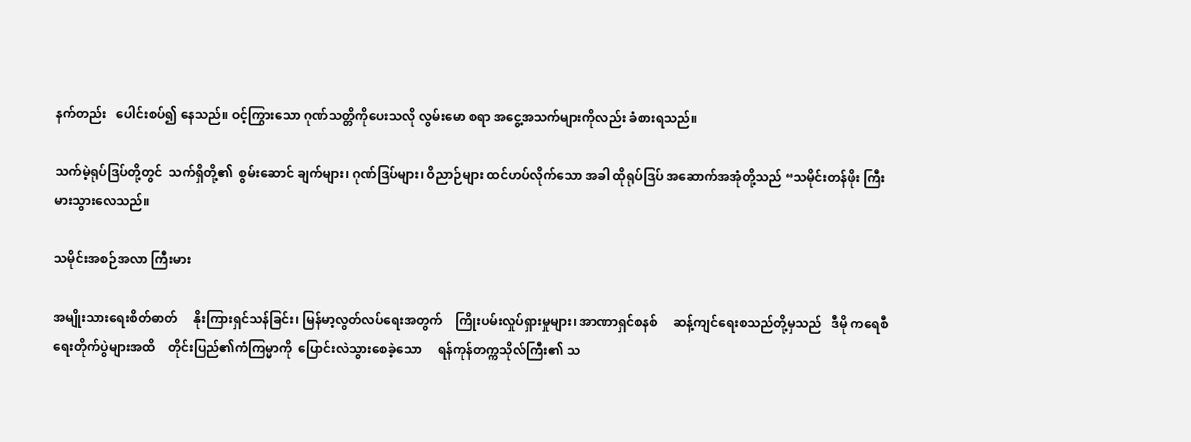နက်တည်း   ပေါင်းစပ်၍ နေသည်။ ဝင့်ကြွားသော ဂုဏ်သတ္တိကိုပေးသလို လွမ်းမော စရာ အငွေ့အသက်များကိုလည်း ခံစားရသည်။

သက်မဲ့ရုပ်ဒြပ်တို့တွင်  သက်ရှိတို့၏  စွမ်းဆောင် ချက်များ၊ ဂုဏ်ဒြပ်များ၊ ဝိညာဉ်များ ထင်ဟပ်လိုက်သော အခါ ထိုရုပ်ဒြပ် အဆောက်အအုံတို့သည် “သမိုင်းတန်ဖိုး ကြီးမားသွားလေသည်။

သမိုင်းအစဉ်အလာ ကြီးမား

အမျိုးသားရေးစိတ်ဓာတ်     နိုးကြားရှင်သန်ခြင်း၊ မြန်မာ့လွတ်လပ်ရေးအတွက်    ကြိုးပမ်းလှုပ်ရှားမှုများ၊ အာဏာရှင်စနစ်     ဆန့်ကျင်ရေးစသည်တို့မှသည်   ဒီမို ကရေစီရေးတိုက်ပွဲများအထိ    တိုင်းပြည်၏ကံကြမ္မာကို  ပြောင်းလဲသွားစေခဲ့သော     ရန်ကုန်တက္ကသိုလ်ကြီး၏ သ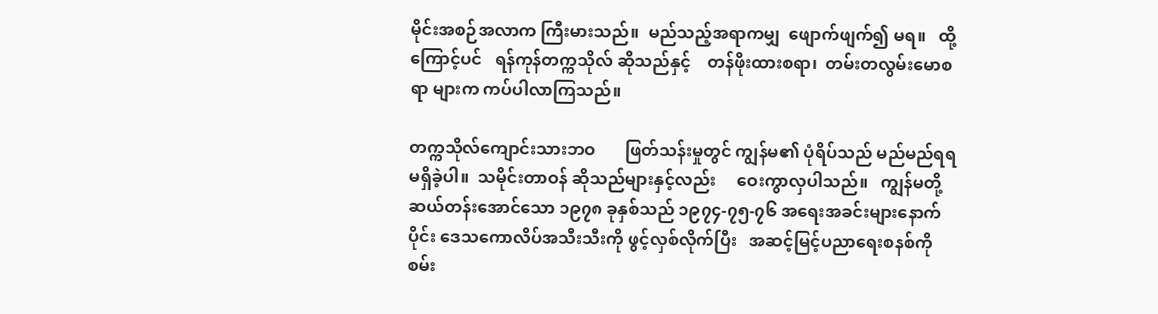မိုင်းအစဉ်အလာက ကြီးမားသည်။  မည်သည့်အရာကမျှ  ဖျောက်ဖျက်၍ မရ။   ထို့ကြောင့်ပင်   ရန်ကုန်တက္ကသိုလ် ဆိုသည်နှင့်    တန်ဖိုးထားစရာ၊  တမ်းတလွမ်းမောစရာ များက ကပ်ပါလာကြသည်။

တက္ကသိုလ်ကျောင်းသားဘဝ       ဖြတ်သန်းမှုတွင် ကျွန်မ၏ ပုံရိပ်သည် မည်မည်ရရမရှိခဲ့ပါ။  သမိုင်းတာဝန် ဆိုသည်များနှင့်လည်း     ဝေးကွာလှပါသည်။   ကျွန်မတို့ ဆယ်တန်းအောင်သော ၁၉၇၈ ခုနှစ်သည် ၁၉၇၄-၇၅-၇၆ အရေးအခင်းများနောက်ပိုင်း ဒေသကောလိပ်အသီးသီးကို ဖွင့်လှစ်လိုက်ပြီး   အဆင့်မြင့်ပညာရေးစနစ်ကို    စမ်း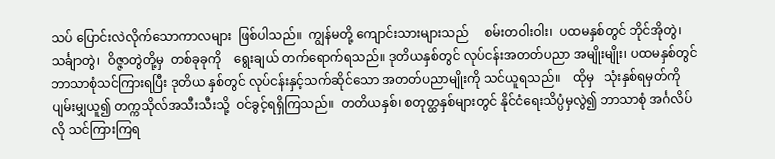သပ် ပြောင်းလဲလိုက်သောကာလများ  ဖြစ်ပါသည်။  ကျွန်မတို့ ကျောင်းသားများသည်     စမ်းတဝါးဝါး၊  ပထမနှစ်တွင် ဘိုင်အိုတွဲ၊ သင်္ချာတွဲ၊  ဝိဇ္ဇာတွဲတို့မှ  တစ်ခုခုကို    ရွေးချယ် တက်ရောက်ရသည်။ ဒုတိယနှစ်တွင် လုပ်ငန်းအတတ်ပညာ အမျိုးမျိုး၊ ပထမနှစ်တွင် ဘာသာစုံသင်ကြားရပြီး ဒုတိယ နှစ်တွင် လုပ်ငန်းနှင့်သက်ဆိုင်သော အတတ်ပညာမျိုးကို သင်ယူရသည်။    ထိုမှ   သုံးနှစ်ရမှတ်ကို    ပျမ်းမျှယူ၍ တက္ကသိုလ်အသီးသီးသို့  ဝင်ခွင့်ရရှိကြသည်။  တတိယနှစ်၊ စတုတ္ထနှစ်များတွင် နိုင်ငံရေးသိပ္ပံမှလွဲ၍ ဘာသာစုံ အင်္ဂလိပ် လို သင်ကြားကြရ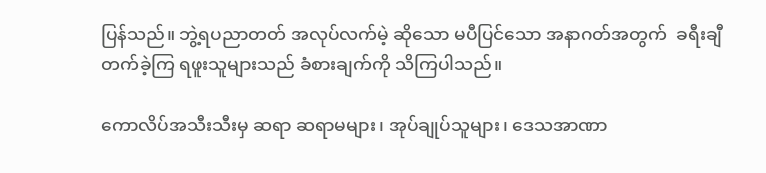ပြန်သည်။ ဘွဲ့ရပညာတတ် အလုပ်လက်မဲ့ ဆိုသော မပီပြင်သော အနာဂတ်အတွက်  ခရီးချီတက်ခဲ့ကြ ရဖူးသူများသည် ခံစားချက်ကို သိကြပါသည်။

ကောလိပ်အသီးသီးမှ ဆရာ ဆရာမများ၊ အုပ်ချုပ်သူများ၊ ဒေသအာဏာ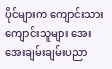ပိုင်များက ကျောင်းသား ကျောင်းသူများ အေးအေးချမ်းချမ်းပညာ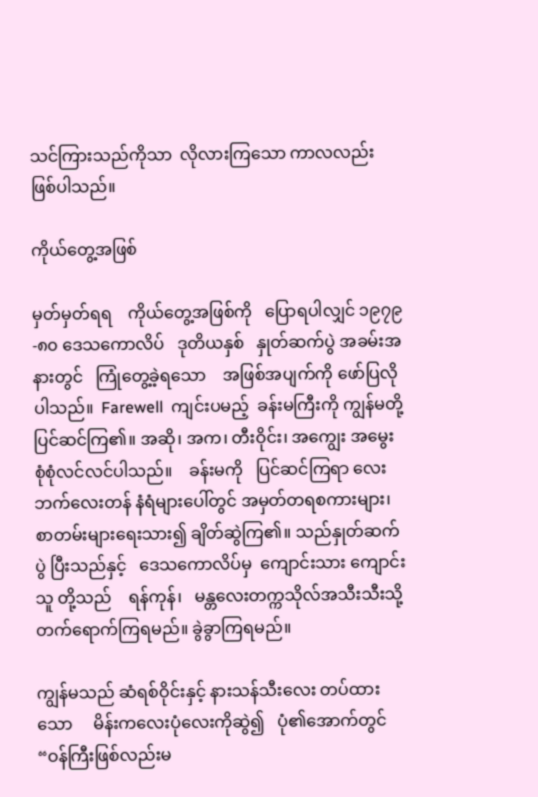သင်ကြားသည်ကိုသာ  လိုလားကြသော ကာလလည်း ဖြစ်ပါသည်။

ကိုယ်တွေ့အဖြစ်

မှတ်မှတ်ရရ    ကိုယ်တွေ့အဖြစ်ကို   ပြောရပါလျှင် ၁၉၇၉-၈၀ ဒေသကောလိပ်   ဒုတိယနှစ်   နှုတ်ဆက်ပွဲ အခမ်းအနားတွင်   ကြုံတွေ့ခဲ့ရသော    အဖြစ်အပျက်ကို ဖော်ပြလိုပါသည်။  Farewell  ကျင်းပမည့်  ခန်းမကြီးကို ကျွန်မတို့ပြင်ဆင်ကြ၏။ အဆို၊ အက၊ တီးဝိုင်း၊ အကျွေး အမွေး စုံစုံလင်လင်ပါသည်။    ခန်းမကို   ပြင်ဆင်ကြရာ လေးဘက်လေးတန် နံရံများပေါ်တွင် အမှတ်တရစကားများ၊ စာတမ်းများရေးသား၍ ချိတ်ဆွဲကြ၏။ သည်နှုတ်ဆက်ပွဲ ပြီးသည်နှင့်   ဒေသကောလိပ်မှ  ကျောင်းသား ကျောင်းသူ တို့သည်    ရန်ကုန်၊   မန္တလေးတက္ကသိုလ်အသီးသီးသို့ တက်ရောက်ကြရမည်။ ခွဲခွာကြရမည်။

ကျွန်မသည် ဆံရစ်ဝိုင်းနှင့် နားသန်သီးလေး တပ်ထားသော     မိန်းကလေးပုံလေးကိုဆွဲ၍   ပုံ၏အောက်တွင် “ဝန်ကြီးဖြစ်လည်းမ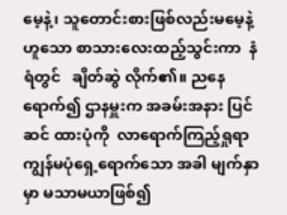မေ့နဲ့၊ သူတောင်းစားဖြစ်လည်းမမေ့နဲ့ ဟူသော စာသားလေးထည့်သွင်းကာ  နံရံတွင်   ချိတ်ဆွဲ လိုက်၏။ ညနေရောက်၍ ဌာနမှူးက အခမ်းအနား ပြင်ဆင် ထားပုံကို  လာရောက်ကြည့်ရှုရာ  ကျွန်မပုံရှေ့ရောက်သော အခါ မျက်နှာမှာ မသာမယာဖြစ်၍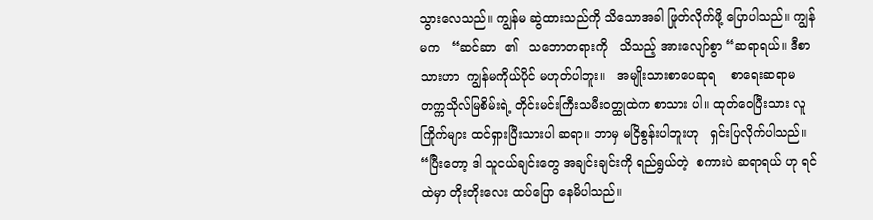သွားလေသည်။ ကျွန်မ ဆွဲထားသည်ကို သိသောအခါ ဖြုတ်လိုက်ဖို့ ပြောပါသည်။ ကျွန်မက   “ဆင်ဆာ  ၏   သဘောတရားကို   သိသည့် အားလျော်စွာ “ဆရာရယ်။ ဒီစာသားဟာ  ကျွန်မကိုယ်ပိုင် မဟုတ်ပါဘူး။   အမျိုးသားစာပေဆုရ    စာရေးဆရာမ တက္ကသိုလ်မြစိမ်းရဲ့ တိုင်းမင်းကြီးသမီးဝတ္ထုထဲက စာသား ပါ။ ထုတ်ဝေပြီးသား လူကြိုက်များ ထင်ရှားပြီးသားပါ ဆရာ။ ဘာမှ မငြိစွန်းပါဘူးဟု   ရှင်းပြလိုက်ပါသည်။  “ပြီးတော့ ဒါ သူငယ်ချင်းတွေ အချင်းချင်းကို ရည်ရွယ်တဲ့  စကားပဲ ဆရာရယ် ဟု ရင်ထဲမှာ တိုးတိုးလေး ထပ်ပြော နေမိပါသည်။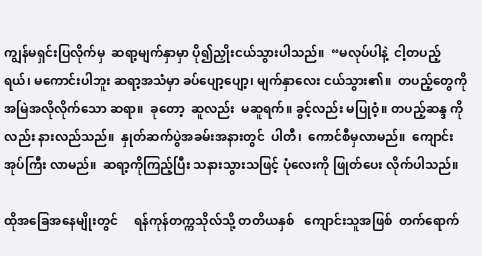ကျွန်မရှင်းပြလိုက်မှ  ဆရာ့မျက်နှာမှာ ပို၍ညှိုးငယ်သွားပါသည်။  “မလုပ်ပါနဲ့  ငါ့တပည့်ရယ်၊ မကောင်းပါဘူး ဆရာ့အသံမှာ ခပ်ပျော့ပျော့၊ မျက်နှာလေး ငယ်သွား၏။  တပည့်တွေကို အမြဲအလိုလိုက်သော ဆရာ။  ခုတော့  ဆူလည်း  မဆူရက်။ ခွင့်လည်း မပြုဝံ့။ တပည့်ဆန္ဒ ကိုလည်း နားလည်သည်။  နှုတ်ဆက်ပွဲအခမ်းအနားတွင်  ပါတီ၊  ကောင်စီမှလာမည်။  ကျောင်းအုပ်ကြီး လာမည်။  ဆရာ့ကိုကြည့်ပြီး သနားသွားသဖြင့် ပုံလေးကို ဖြုတ်ပေး လိုက်ပါသည်။

ထိုအခြေအနေမျိုးတွင်     ရန်ကုန်တက္ကသိုလ်သို့ တတိယနှစ်   ကျောင်းသူအဖြစ်  တက်ရောက်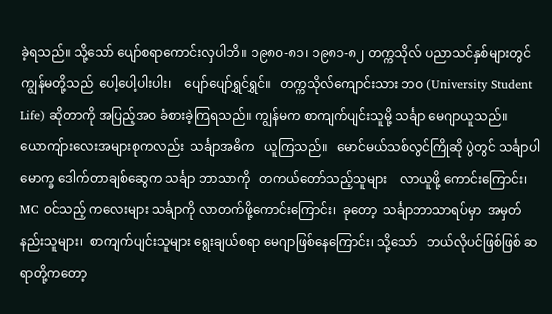ခဲ့ရသည်။ သို့သော် ပျော်စရာကောင်းလှပါဘိ။ ၁၉၈၀-၈၁၊ ၁၉၈၁-၈၂ တက္ကသိုလ် ပညာသင်နှစ်များတွင် ကျွန်မတို့သည်  ပေါ့ပေါ့ပါးပါး၊    ပျော်ပျော်ရွှင်ရွှင်။   တက္ကသိုလ်ကျောင်းသား ဘဝ (University Student Life) ဆိုတာကို အပြည့်အဝ ခံစားခဲ့ကြရသည်။ ကျွန်မက စာကျက်ပျင်းသူမို့ သင်္ချာ မေဂျာယူသည်။  ယောကျ်ားလေးအများစုကလည်း  သင်္ချာအဓိက   ယူကြသည်။   မောင်မယ်သစ်လွင်ကြိုဆို ပွဲတွင် သင်္ချာပါမောက္ခ ဒေါက်တာချစ်ဆွေက သင်္ချာ ဘာသာကို   တကယ်တော်သည့်သူများ    လာယူဖို့ ကောင်းကြောင်း၊ MC ဝင်သည့် ကလေးများ သင်္ချာကို လာတက်ဖို့ကောင်းကြောင်း၊  ခုတော့  သင်္ချာဘာသာရပ်မှာ  အမှတ်နည်းသူများ၊  စာကျက်ပျင်းသူများ ရွေးချယ်စရာ မေဂျာဖြစ်နေကြောင်း၊ သို့သော်   ဘယ်လိုပင်ဖြစ်ဖြစ် ဆရာတို့ကတော့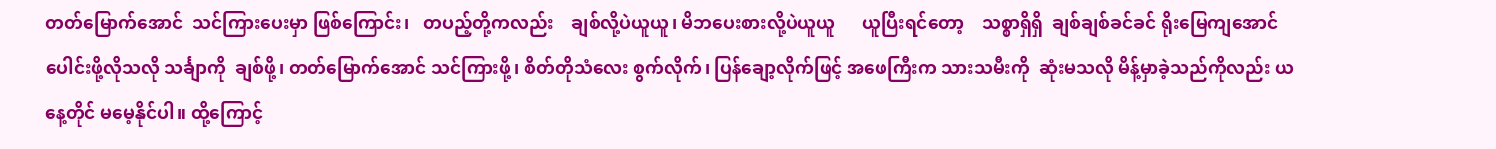တတ်မြောက်အောင်  သင်ကြားပေးမှာ ဖြစ်ကြောင်း၊   တပည့်တို့ကလည်း    ချစ်လို့ပဲယူယူ၊ မိဘပေးစားလို့ပဲယူယူ      ယူပြီးရင်တော့    သစ္စာရှိရှိ  ချစ်ချစ်ခင်ခင် ရိုးမြေကျအောင်ပေါင်းဖို့လိုသလို သင်္ချာကို  ချစ်ဖို့၊ တတ်မြောက်အောင် သင်ကြားဖို့၊ စိတ်တိုသံလေး စွက်လိုက်၊ ပြန်ချော့လိုက်ဖြင့် အဖေကြီးက သားသမီးကို  ဆုံးမသလို မိန့်မှာခဲ့သည်ကိုလည်း ယနေ့တိုင် မမေ့နိုင်ပါ။ ထို့ကြောင့်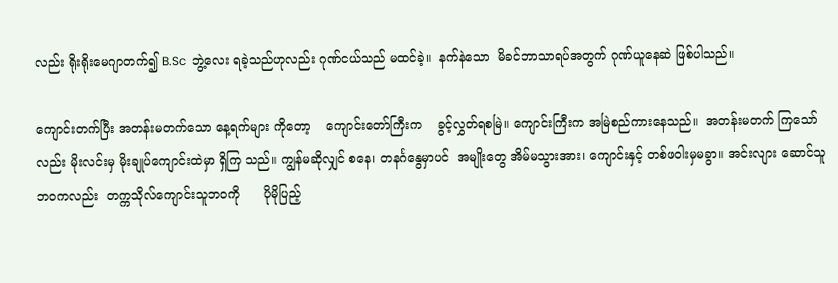လည်း ရိုးရိုးမေဂျာတက်၍ B.Sc  ဘွဲ့လေး ရခဲ့သည်ဟုလည်း ဂုဏ်ငယ်သည် မထင်ခဲ့။  နက်နဲသော  မိခင်ဘာသာရပ်အတွက် ဂုဏ်ယူနေဆဲ ဖြစ်ပါသည်။

ကျောင်းတက်ပြီး အတန်းမတက်သော နေ့ရက်များ ကိုတော့    ကျောင်းတော်ကြီးက    ခွင့်လွှတ်ရစမြဲ။ ကျောင်းကြီးက အမြဲစည်ကားနေသည်။  အတန်းမတက် ကြသော်လည်း မိုးလင်းမှ မိုးချုပ်ကျောင်းထဲမှာ ရှိကြ သည်။ ကျွန်မဆိုလျှင် စနေ၊ တနင်္ဂနွေမှာပင်  အမျိုးတွေ အိမ်မသွားအား၊ ကျောင်းနှင့် တစ်ဖဝါးမှမခွာ။ အင်းလျား ဆောင်သူဘဝကလည်း  တက္ကသိုလ်ကျောင်းသူဘဝကို      ပိုမိုပြည့်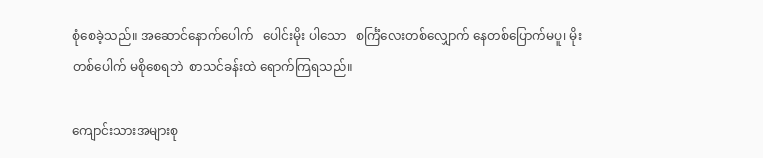စုံစေခဲ့သည်။ အဆောင်နောက်ပေါက်   ပေါင်းမိုး ပါသော   စင်္ကြံလေးတစ်လျှောက် နေတစ်ပြောက်မပူ၊ မိုးတစ်ပေါက် မစိုစေရဘဲ  စာသင်ခန်းထဲ ရောက်ကြရသည်။

ကျောင်းသားအများစု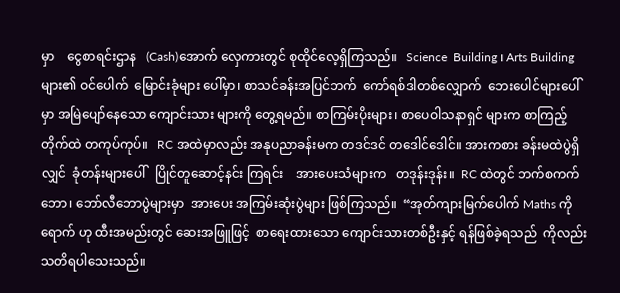မှာ    ငွေစာရင်းဌာန   (Cash)အောက် လှေကားတွင် စုထိုင်လေ့ရှိကြသည်။   Science  Building ၊ Arts Building များ၏ ဝင်ပေါက်  မြောင်းခုံများ ပေါ်မှာ၊ စာသင်ခန်းအပြင်ဘက်  ကော်ရစ်ဒါတစ်လျှောက်  ဘေးပေါင်များပေါ်မှာ အမြဲပျော်နေသော ကျောင်းသား များကို တွေ့ရမည်။ စာကြမ်းပိုးများ၊ စာပေဝါသနာရှင် များက စာကြည့်တိုက်ထဲ တကုပ်ကုပ်။   RC အထဲမှာလည်း အနုပညာခန်းမက တဒင်ဒင် တဒေါင်ဒေါင်။ အားကစား ခန်းမထဲပွဲရှိလျှင်  ခုံတန်းများပေါ်   ပြိုင်တူဆောင့်နင်း ကြရင်း    အားပေးသံများက   တဒုန်းဒုန်း။  RC ထဲတွင် ဘက်စကက်ဘော၊ ဘော်လီဘောပွဲများမှာ  အားပေး အကြမ်းဆုံးပွဲများ ဖြစ်ကြသည်။  “အုတ်ကျားမြက်ပေါက် Maths ကိုရောက် ဟု ထီးအမည်းတွင် ဆေးအဖြူဖြင့်  စာရေးထားသော ကျောင်းသားတစ်ဦးနှင့် ရန်ဖြစ်ခဲ့ရသည်  ကိုလည်း သတိရပါသေးသည်။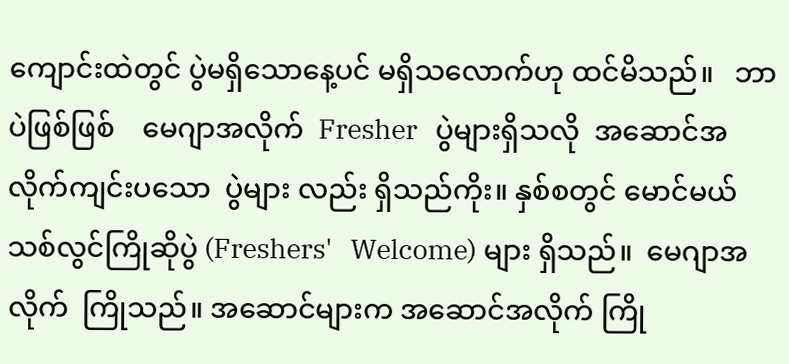ကျောင်းထဲတွင် ပွဲမရှိသောနေ့ပင် မရှိသလောက်ဟု ထင်မိသည်။   ဘာပဲဖြစ်ဖြစ်    မေဂျာအလိုက်  Fresher   ပွဲများရှိသလို  အဆောင်အလိုက်ကျင်းပသော  ပွဲများ လည်း ရှိသည်ကိုး။ နှစ်စတွင် မောင်မယ်သစ်လွင်ကြိုဆိုပွဲ (Freshers'   Welcome) များ ရှိသည်။  မေဂျာအလိုက်  ကြိုသည်။ အဆောင်များက အဆောင်အလိုက် ကြို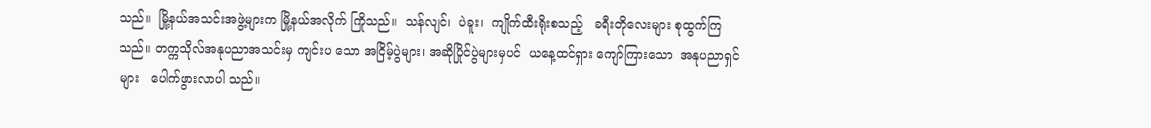သည်။  မြို့နယ်အသင်းအဖွဲ့များက မြို့နယ်အလိုက် ကြိုသည်။  သန်လျင်၊  ပဲခူး၊  ကျိုက်ထီးရိုးစသည့်   ခရီးတိုလေးများ စုထွက်ကြသည်။ တက္ကသိုလ်အနုပညာအသင်းမှ ကျင်းပ သော အငြိမ့်ပွဲများ၊ အဆိုပြိုင်ပွဲများမှပင်  ယနေ့ထင်ရှား ကျော်ကြားသော  အနုပညာရှင်များ   ပေါက်ဖွားလာပါ သည်။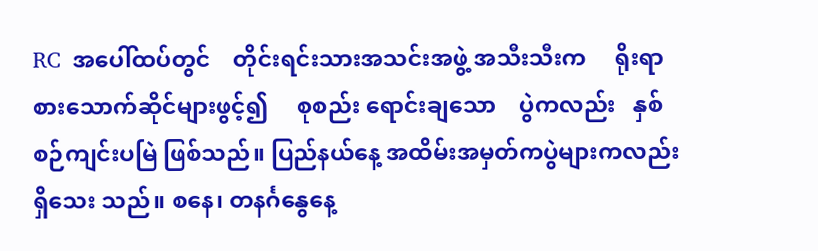RC  အပေါ်ထပ်တွင်    တိုင်းရင်းသားအသင်းအဖွဲ့ အသီးသီးက     ရိုးရာစားသောက်ဆိုင်များဖွင့်၍     စုစည်း ရောင်းချသော    ပွဲကလည်း   နှစ်စဉ်ကျင်းပမြဲ ဖြစ်သည်။ ပြည်နယ်နေ့ အထိမ်းအမှတ်ကပွဲများကလည်း ရှိသေး သည်။ စနေ၊ တနင်္ဂနွေနေ့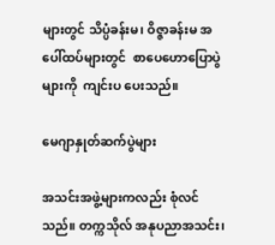များတွင် သိပ္ပံခန်းမ၊ ဝိဇ္ဇာခန်းမ အပေါ်ထပ်များတွင်  စာပေဟောပြောပွဲများကို  ကျင်းပ ပေးသည်။

မေဂျာနှုတ်ဆက်ပွဲများ

အသင်းအဖွဲ့များကလည်း စုံလင်သည်။ တက္ကသိုလ် အနုပညာအသင်း၊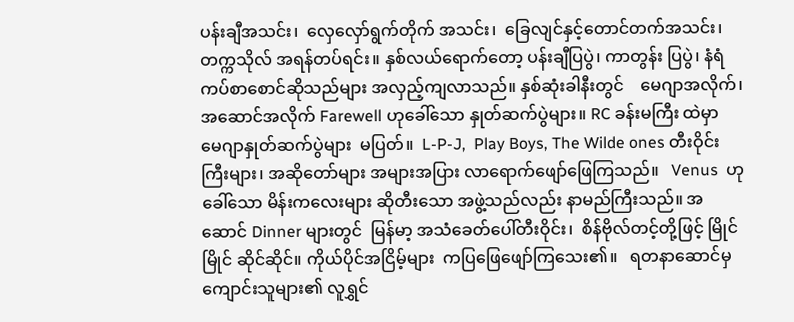ပန်းချီအသင်း၊  လှေလှော်ရွက်တိုက် အသင်း၊  ခြေလျင်နှင့်တောင်တက်အသင်း၊  တက္ကသိုလ် အရန်တပ်ရင်း။ နှစ်လယ်ရောက်တော့ ပန်းချီပြပွဲ၊ ကာတွန်း ပြပွဲ၊ နံရံကပ်စာစောင်ဆိုသည်များ အလှည့်ကျလာသည်။ နှစ်ဆုံးခါနီးတွင်    မေဂျာအလိုက်၊     အဆောင်အလိုက် Farewell ဟုခေါ်သော နှုတ်ဆက်ပွဲများ။ RC ခန်းမကြီး ထဲမှာ မေဂျာနှုတ်ဆက်ပွဲများ  မပြတ်။  L-P-J,  Play Boys, The Wilde ones တီးဝိုင်းကြီးများ၊ အဆိုတော်များ အများအပြား လာရောက်ဖျော်ဖြေကြသည်။   Venus  ဟုခေါ်သော မိန်းကလေးများ ဆိုတီးသော အဖွဲ့သည်လည်း နာမည်ကြီးသည်။ အဆောင် Dinner များတွင်  မြန်မာ့ အသံခေတ်ပေါ်တီးဝိုင်း၊  စိန်ဗိုလ်တင့်တို့ဖြင့် မြိုင်မြိုင် ဆိုင်ဆိုင်။ ကိုယ်ပိုင်အငြိမ့်များ  ကပြဖြေဖျော်ကြသေး၏။   ရတနာဆောင်မှ ကျောင်းသူများ၏ လူရွှင်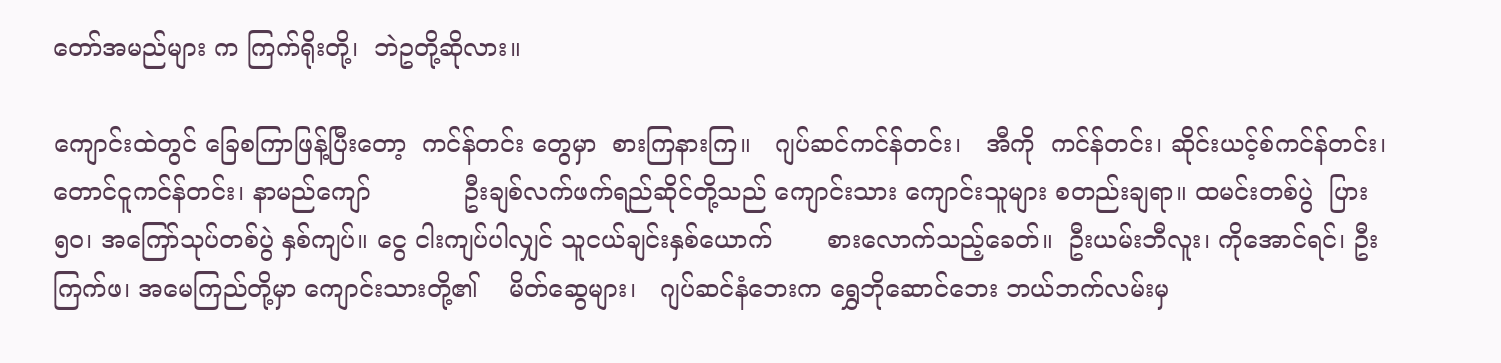တော်အမည်များ က ကြက်ရိုးတို့၊  ဘဲဥတို့ဆိုလား။

ကျောင်းထဲတွင် ခြေစကြာဖြန့်ပြီးတော့  ကင်န်တင်း တွေမှာ  စားကြနားကြ။   ဂျပ်ဆင်ကင်န်တင်း၊   အီကို  ကင်န်တင်း၊ ဆိုင်းယင့်စ်ကင်န်တင်း၊  တောင်ငူကင်န်တင်း၊ နာမည်ကျော်            ဦးချစ်လက်ဖက်ရည်ဆိုင်တို့သည် ကျောင်းသား ကျောင်းသူများ စတည်းချရာ။ ထမင်းတစ်ပွဲ  ပြား ၅၀၊ အကြော်သုပ်တစ်ပွဲ နှစ်ကျပ်။ ငွေ ငါးကျပ်ပါလျှင် သူငယ်ချင်းနှစ်ယောက်       စားလောက်သည့်ခေတ်။  ဦးယမ်းဘီလူး၊ ကိုအောင်ရင်၊ ဦးကြက်ဖ၊ အမေကြည်တို့မှာ ကျောင်းသားတို့၏    မိတ်ဆွေများ၊   ဂျပ်ဆင်နံဘေးက ရွှေဘိုဆောင်ဘေး ဘယ်ဘက်လမ်းမှ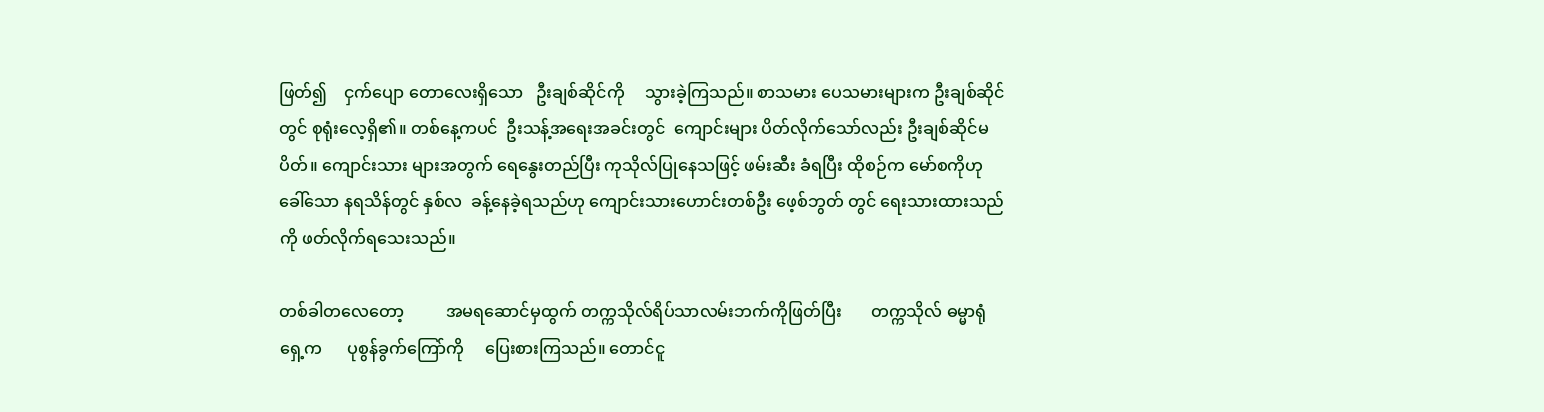ဖြတ်၍    ငှက်ပျော တောလေးရှိသော   ဦးချစ်ဆိုင်ကို     သွားခဲ့ကြသည်။ စာသမား ပေသမားများက ဦးချစ်ဆိုင်တွင် စုရုံးလေ့ရှိ၏။ တစ်နေ့ကပင်  ဦးသန့်အရေးအခင်းတွင်  ကျောင်းများ ပိတ်လိုက်သော်လည်း ဦးချစ်ဆိုင်မပိတ်။ ကျောင်းသား များအတွက် ရေနွေးတည်ပြီး ကုသိုလ်ပြုနေသဖြင့် ဖမ်းဆီး ခံရပြီး ထိုစဉ်က မော်စကိုဟုခေါ်သော နရသိန်တွင် နှစ်လ  ခန့်နေခဲ့ရသည်ဟု ကျောင်းသားဟောင်းတစ်ဦး ဖေ့စ်ဘွတ် တွင် ရေးသားထားသည်ကို ဖတ်လိုက်ရသေးသည်။

တစ်ခါတလေတော့          အမရဆောင်မှထွက် တက္ကသိုလ်ရိပ်သာလမ်းဘက်ကိုဖြတ်ပြီး       တက္ကသိုလ် ဓမ္မာရုံရှေ့က      ပုစွန်ခွက်ကြော်ကို     ပြေးစားကြသည်။ တောင်ငူ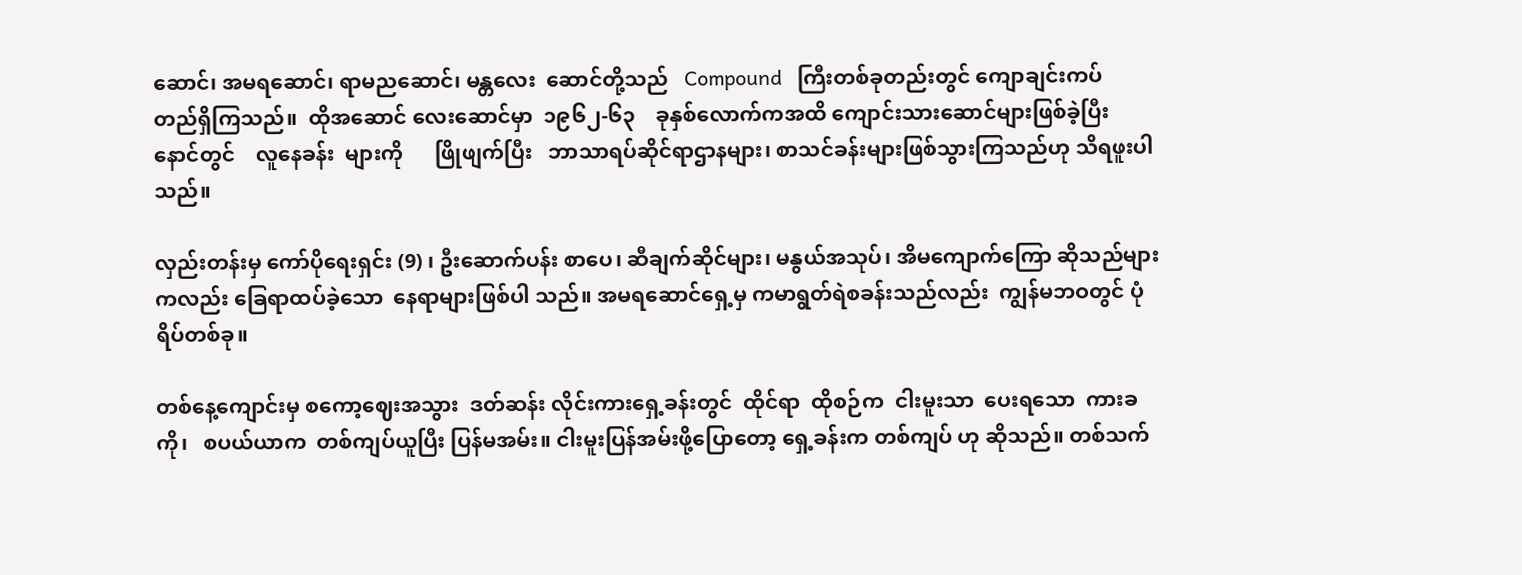ဆောင်၊ အမရဆောင်၊ ရာမညဆောင်၊ မန္တလေး  ဆောင်တို့သည်   Compound   ကြီးတစ်ခုတည်းတွင် ကျောချင်းကပ်     တည်ရှိကြသည်။  ထိုအဆောင် လေးဆောင်မှာ  ၁၉၆၂-၆၃    ခုနှစ်လောက်ကအထိ ကျောင်းသားဆောင်များဖြစ်ခဲ့ပြီး နောင်တွင်    လူနေခန်း  များကို      ဖြိုဖျက်ပြီး   ဘာသာရပ်ဆိုင်ရာဌာနများ၊ စာသင်ခန်းများဖြစ်သွားကြသည်ဟု သိရဖူးပါသည်။

လှည်းတန်းမှ ကော်ပိုရေးရှင်း (9) ၊ ဦးဆောက်ပန်း စာပေ၊ ဆီချက်ဆိုင်များ၊ မနွယ်အသုပ်၊ အိမကျောက်ကြော ဆိုသည်များကလည်း ခြေရာထပ်ခဲ့သော  နေရာများဖြစ်ပါ သည်။ အမရဆောင်ရှေ့မှ ကမာရွတ်ရဲစခန်းသည်လည်း  ကျွန်မဘဝတွင် ပုံရိပ်တစ်ခု။

တစ်နေ့ကျောင်းမှ စကော့ဈေးအသွား  ဒတ်ဆန်း လိုင်းကားရှေ့ခန်းတွင်  ထိုင်ရာ  ထိုစဉ်က  ငါးမူးသာ  ပေးရသော  ကားခကို၊   စပယ်ယာက  တစ်ကျပ်ယူပြီး ပြန်မအမ်း။ ငါးမူးပြန်အမ်းဖို့ပြောတော့ ရှေ့ခန်းက တစ်ကျပ် ဟု ဆိုသည်။ တစ်သက်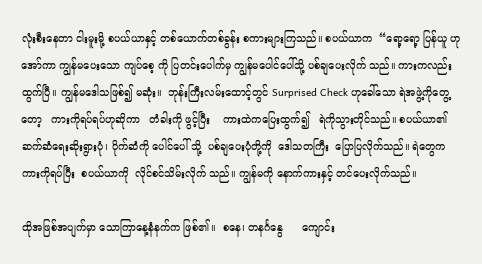လုံးစီးနေတာ ငါးမူးမို့ စပယ်ယာနှင့် တစ်ယောက်တစ်ခွန်း စကားများကြသည်။ စပယ်ယာက  “ရော့ရော့ ပြန်ယူ ဟု အော်ကာ ကျွန်မပေးသော ကျပ်စေ့ ကို ပြတင်းပေါက်မှ ကျွန်မပေါင်ပေါ်သို့ ပစ်ချပေးလိုက် သည်။ ကားကလည်း ထွက်ပြီ။ ကျွန်မဒေါသဖြစ်၍ မဆုံး။  ဘုန်းကြီးလမ်းထောင့်တွင် Surprised Check ဟုခေါ်သော ရဲအဖွဲ့ကိုတွေ့တော့   ကားကိုရပ်ရပ်ဟုဆိုကာ   တံခါးကို ဖွင့်ပြီး    ကားထဲကပြေးထွက်၍   ရဲကိုသွားတိုင်သည်။ စပယ်ယာ၏ ဆက်ဆံရေးဆိုးရွားပုံ၊ ပိုက်ဆံကို ပေါင်ပေါ် သို့  ပစ်ချပေးပုံတို့ကို  ဒေါသတကြီး  ပြောပြလိုက်သည်။ ရဲတွေက ကားကိုရပ်ပြီး  စပယ်ယာကို  လိုင်စင်သိမ်းလိုက် သည်။ ကျွန်မကို နောက်ကားနှင့် တင်ပေးလိုက်သည်။

ထိုအဖြစ်အပျက်မှာ သောကြာနေ့နံနက်က ဖြစ်၏။  စနေ၊ တနင်္ဂနွေ      ကျောင်း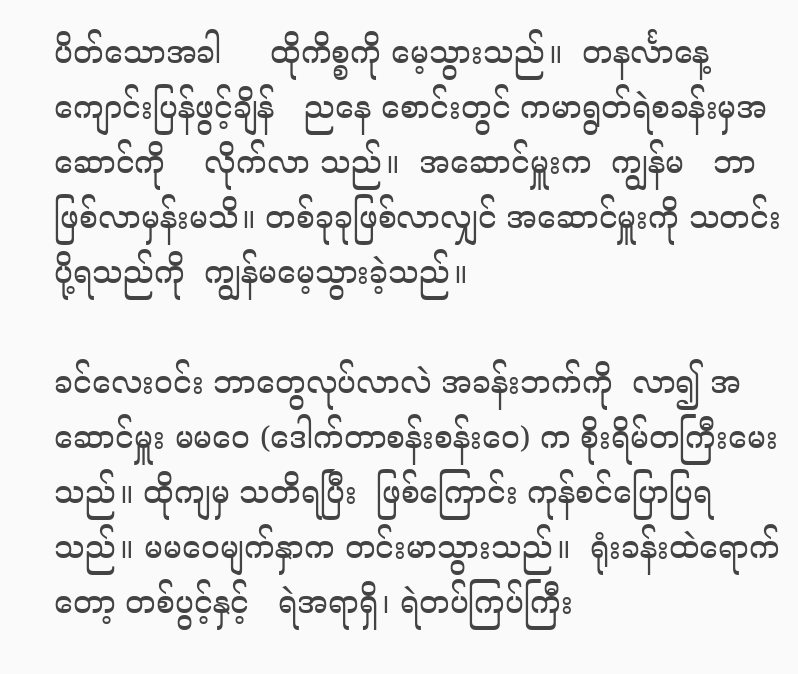ပိတ်သောအခါ     ထိုကိစ္စကို မေ့သွားသည်။  တနင်္လာနေ့  ကျောင်းပြန်ဖွင့်ချိန်   ညနေ စောင်းတွင် ကမာရွတ်ရဲစခန်းမှအဆောင်ကို    လိုက်လာ သည်။  အဆောင်မှူးက  ကျွန်မ   ဘာဖြစ်လာမှန်းမသိ။ တစ်ခုခုဖြစ်လာလျှင် အဆောင်မှူးကို သတင်းပို့ရသည်ကို  ကျွန်မမေ့သွားခဲ့သည်။

ခင်လေးဝင်း ဘာတွေလုပ်လာလဲ အခန်းဘက်ကို  လာ၍ အဆောင်မှူး မမဝေ (ဒေါက်တာစန်းစန်းဝေ) က စိုးရိမ်တကြီးမေးသည်။ ထိုကျမှ သတိရပြီး  ဖြစ်ကြောင်း ကုန်စင်ပြောပြရသည်။ မမဝေမျက်နှာက တင်းမာသွားသည်။  ရုံးခန်းထဲရောက်တော့ တစ်ပွင့်နှင့်   ရဲအရာရှိ၊ ရဲတပ်ကြပ်ကြီး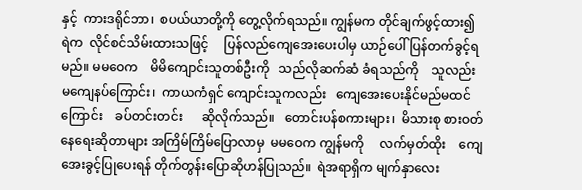နှင့်  ကားဒရိုင်ဘာ၊  စပယ်ယာတို့ကို တွေ့လိုက်ရသည်။ ကျွန်မက တိုင်ချက်ဖွင့်ထား၍ ရဲက  လိုင်စင်သိမ်းထားသဖြင့်     ပြန်လည်ကျေအေးပေးပါမှ ယာဉ်ပေါ် ပြန်တက်ခွင့်ရမည်။ မမဝေက    မိမိကျောင်းသူတစ်ဦးကို   သည်လိုဆက်ဆံ ခံရသည်ကို    သူလည်း မကျေနပ်ကြောင်း၊  ကာယကံရှင် ကျောင်းသူကလည်း   ကျေအေးပေးနိုင်မည်မထင်ကြောင်း    ခပ်တင်းတင်း      ဆိုလိုက်သည်။   တောင်းပန်စကားများ၊  မိသားစု စားဝတ်နေရေးဆိုတာများ အကြိမ်ကြိမ်ပြောလာမှ  မမဝေက ကျွန်မကို     လက်မှတ်ထိုး    ကျေအေးခွင့်ပြုပေးရန် တိုက်တွန်းပြောဆိုဟန်ပြုသည်။  ရဲအရာရှိက မျက်နှာလေး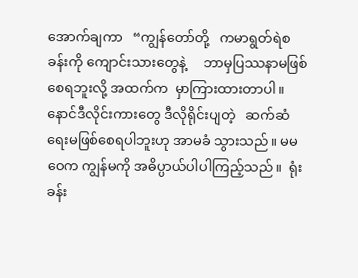အောက်ချကာ   “ကျွန်တော်တို့   ကမာရွတ်ရဲစခန်းကို ကျောင်းသားတွေနဲ့     ဘာမှပြဿနာမဖြစ်စေရဘူးလို့ အထက်က  မှာကြားထားတာပါ။   နောင်ဒီလိုင်းကားတွေ ဒီလိုရိုင်းပျတဲ့   ဆက်ဆံရေးမဖြစ်စေရပါဘူးဟု အာမခံ သွားသည်။ မမဝေက ကျွန်မကို အဓိပ္ပာယ်ပါပါကြည့်သည်။  ရုံးခန်း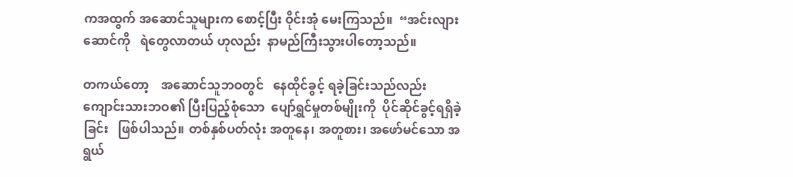ကအထွက် အဆောင်သူများက စောင့်ပြီး ဝိုင်းအုံ မေးကြသည်။  “အင်းလျားဆောင်ကို   ရဲတွေလာတယ် ဟုလည်း  နာမည်ကြီးသွားပါတော့သည်။

တကယ်တော့    အဆောင်သူဘဝတွင်   နေထိုင်ခွင့် ရခဲ့ခြင်းသည်လည်း ကျောင်းသားဘဝ၏ ပြီးပြည့်စုံသော  ပျော်ရွှင်မှုတစ်မျိုးကို  ပိုင်ဆိုင်ခွင့်ရရှိခဲ့ခြင်း   ဖြစ်ပါသည်။ တစ်နှစ်ပတ်လုံး အတူနေ၊ အတူစား၊ အဖော်မင်သော အရွယ်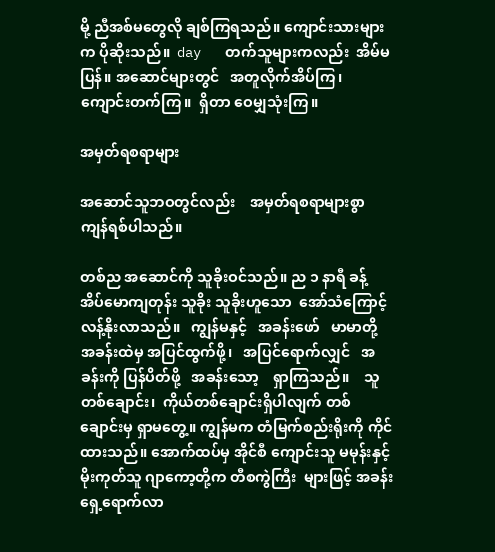မို့ ညီအစ်မတွေလို ချစ်ကြရသည်။ ကျောင်းသားများက ပိုဆိုးသည်။  day   တက်သူများကလည်း  အိမ်မပြန်။ အဆောင်များတွင်   အတူလိုက်အိပ်ကြ၊  ကျောင်းတက်ကြ။  ရှိတာ ဝေမျှသုံးကြ။

အမှတ်ရစရာများ

အဆောင်သူဘဝတွင်လည်း    အမှတ်ရစရာများစွာ ကျန်ရစ်ပါသည်။

တစ်ည အဆောင်ကို သူခိုးဝင်သည်။ ည ၁ နာရီ ခန့် အိပ်မောကျတုန်း သူခိုး သူခိုးဟူသော  အော်သံကြောင့် လန့်နိုးလာသည်။   ကျွန်မနှင့်   အခန်းဖော်   မာမာတို့ အခန်းထဲမှ အပြင်ထွက်ဖို့၊   အပြင်ရောက်လျှင်   အခန်းကို ပြန်ပိတ်ဖို့   အခန်းသော့    ရှာကြသည်။    သူတစ်ချောင်း၊  ကိုယ်တစ်ချောင်းရှိပါလျက် တစ်ချောင်းမှ ရှာမတွေ့။ ကျွန်မက တံမြက်စည်းရိုးကို ကိုင်ထားသည်။ အောက်ထပ်မှ အိုင်စီ ကျောင်းသူ မမုန်းနှင့် မိုးကုတ်သူ ဂျာကော့တို့က တီစကွဲကြီး  များဖြင့် အခန်းရှေ့ရောက်လာ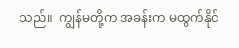သည်။  ကျွန်မတို့က အခန်းက မထွက်နိုင်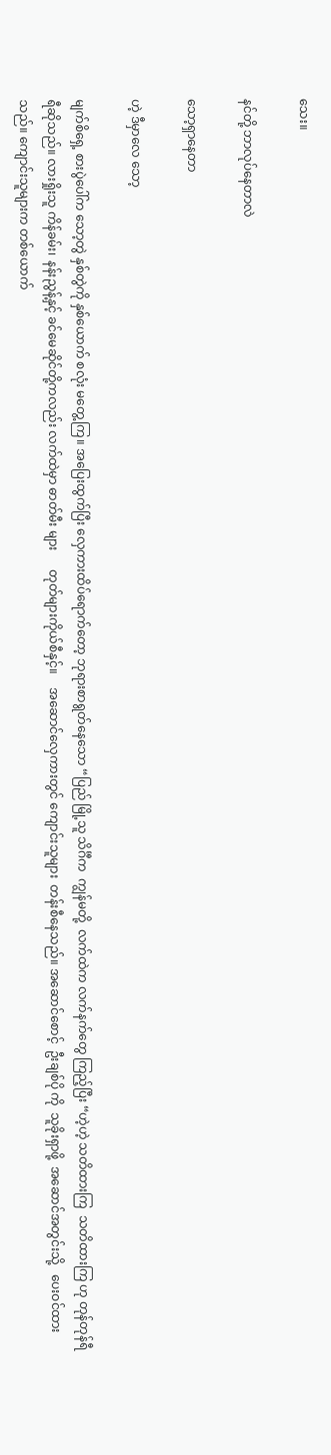သေး။

နင်တို့ ဘာလုပ်နေတာလဲ

သော့ရှာနေတာ

ဟဲ့ ဒီမှာလေ သော့

မျက်စိရှေ့ စားပွဲပေါ်က သော့တွဲ နှစ်တွဲကို နှစ်ယောက် စလုံး မတွေ့ကြ။ အပြေးထွက်ပြီး လှေကားထိပ်ရောက်တော့ ဘုရားစာရွတ်နေသော “ပြည် မြို့သူ သိင်္ဂီက  ကျွန်မတို့  လက်ထဲက လက်နက်တွေ ကြည့်ပြီး “ဟဲ့ဟဲ့ သတိထားကြ  သတိထားကြ ဟု တုန်တုန်ရီရီဆိုသည်။ လားရှိုးသူ ကိန်ခမ်း၊ နန်းညွန့်နှင့် ခင်မေဆိုင်တို့ကလည်း လက်ထဲမှာ ဓာတ်မီး များ      တုတ်များကိုယ်စီနှင့်။    အဆောင်လှေကားတွင် ကျောင်းသူများ  တန်းစီနေသည်။ အဆောင်စောင့်  ဦးချစ်ပို ကို  သူခိုးရှာဖို့  အဆောင်အတွင်းသို့   ပေးဝင်ထားသည်။ ကျောင်းသူများက တစ်ယောက်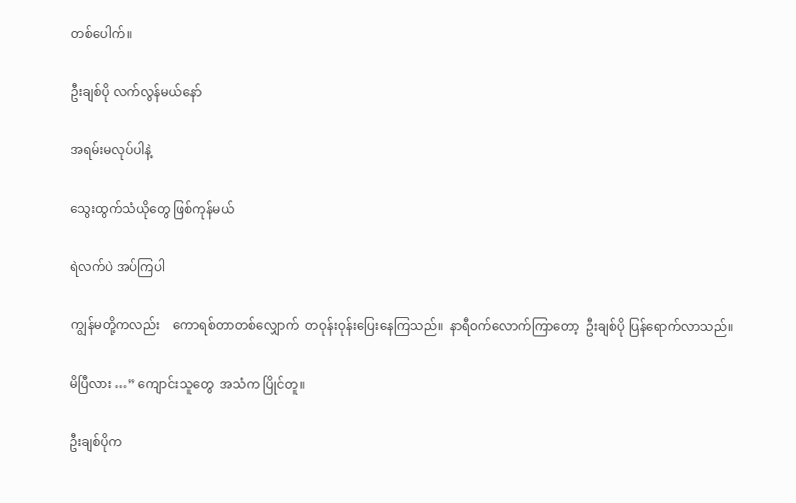တစ်ပေါက်။

ဦးချစ်ပို လက်လွန်မယ်နော်

အရမ်းမလုပ်ပါနဲ့

သွေးထွက်သံယိုတွေ ဖြစ်ကုန်မယ်

ရဲလက်ပဲ အပ်ကြပါ

ကျွန်မတို့ကလည်း    ကောရစ်တာတစ်လျှောက်  တဝုန်းဝုန်းပြေးနေကြသည်။  နာရီဝက်လောက်ကြာတော့  ဦးချစ်ပို ပြန်ရောက်လာသည်။

မိပြီလား …” ကျောင်းသူတွေ  အသံက ပြိုင်တူ။

ဦးချစ်ပိုက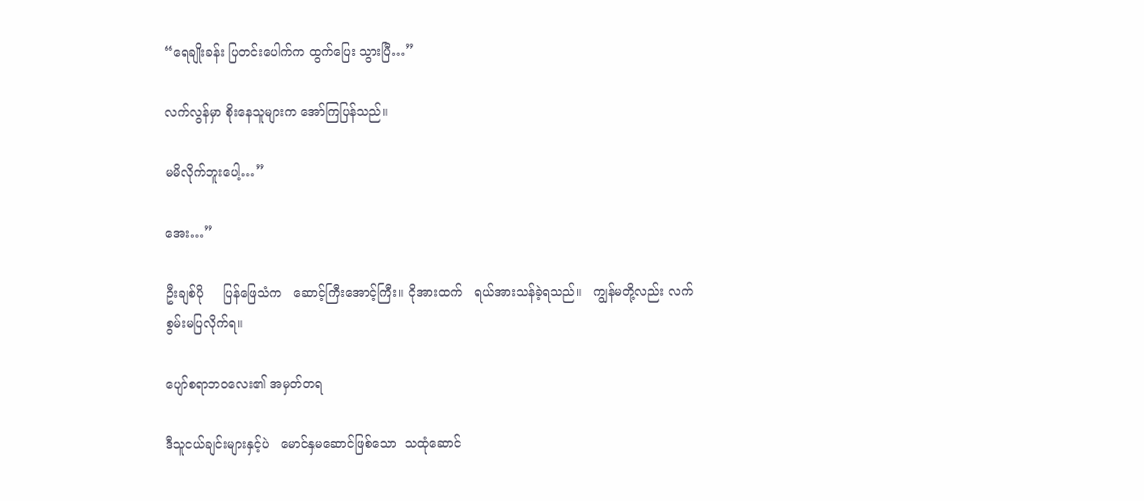“ရေချိုးခန်း ပြတင်းပေါက်က ထွက်ပြေး သွားပြီ…”

လက်လွန်မှာ စိုးနေသူများက အော်ကြပြန်သည်။

မမိလိုက်ဘူးပေါ့…”

အေး…”

ဦးချစ်ပို     ပြန်ဖြေသံက   ဆောင့်ကြီးအောင့်ကြီး။ ငိုအားထက်   ရယ်အားသန်ခဲ့ရသည်။   ကျွန်မတို့လည်း လက်စွမ်းမပြလိုက်ရ။

ပျော်စရာဘဝလေး၏ အမှတ်တရ

ဒီသူငယ်ချင်းများနှင့်ပဲ   မောင်နှမဆောင်ဖြစ်သော  သထုံဆောင်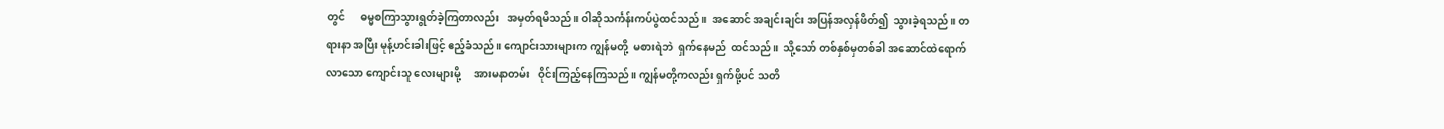တွင်      ဓမ္မစကြာသွားရွတ်ခဲ့ကြတာလည်း   အမှတ်ရမိသည်။ ဝါဆိုသင်္ကန်းကပ်ပွဲထင်သည်။  အဆောင် အချင်းချင်း အပြန်အလှန်ဖိတ်၍  သွားခဲ့ရသည်။ တရားနာ အပြီး မုန့်ဟင်းခါးဖြင့် ဧည့်ခံသည်။ ကျောင်းသားများက ကျွန်မတို့  မစားရဲဘဲ  ရှက်နေမည်  ထင်သည်။  သို့သော် တစ်နှစ်မှတစ်ခါ အဆောင်ထဲရောက်လာသော ကျောင်းသူ လေးများမို့     အားမနာတမ်း   ဝိုင်းကြည့်နေကြသည်။ ကျွန်မတို့ကလည်း ရှက်ဖို့ပင် သတိ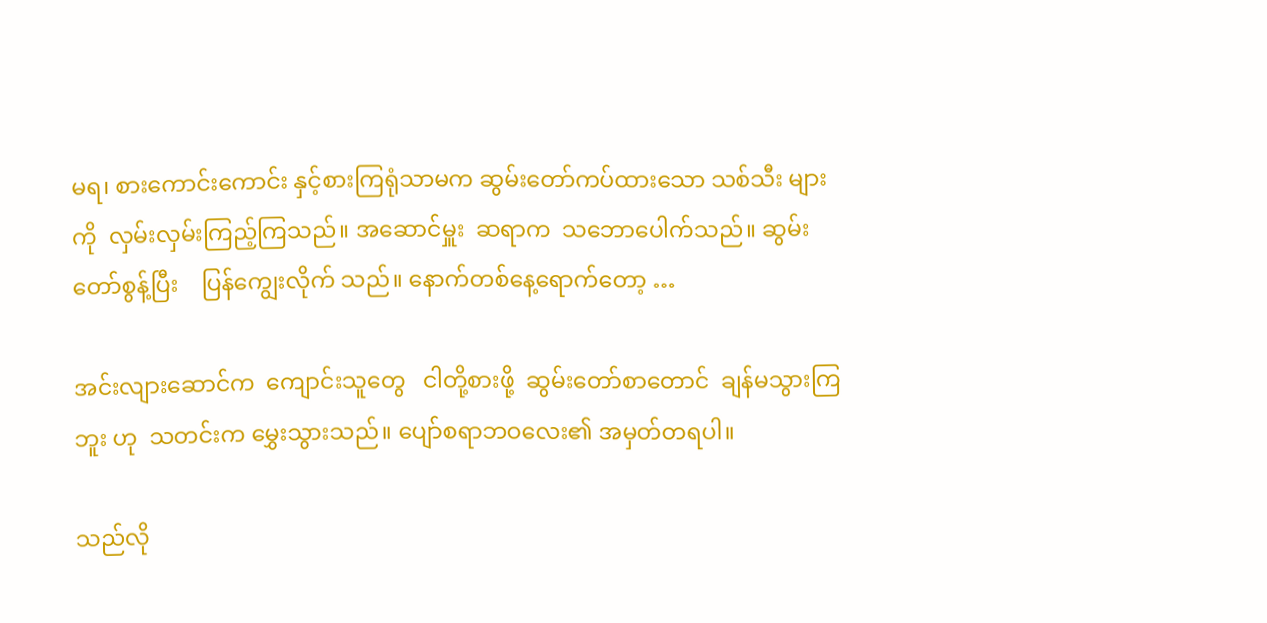မရ၊ စားကောင်းကောင်း နှင့်စားကြရုံသာမက ဆွမ်းတော်ကပ်ထားသော သစ်သီး များကို  လှမ်းလှမ်းကြည့်ကြသည်။ အဆောင်မှူး  ဆရာက  သဘောပေါက်သည်။ ဆွမ်းတော်စွန့်ပြီး    ပြန်ကျွေးလိုက် သည်။ နောက်တစ်နေ့ရောက်တော့ …

အင်းလျားဆောင်က  ကျောင်းသူတွေ   ငါတို့စားဖို့  ဆွမ်းတော်စာတောင်  ချန်မသွားကြဘူး ဟု  သတင်းက မွှေးသွားသည်။ ပျော်စရာဘဝလေး၏ အမှတ်တရပါ။

သည်လို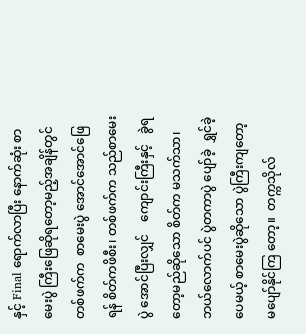နှင့် Final ရောက်လာပြီး နောက်ဆုံး စာမေးပွဲ ကြီးဖြေဆိုရတော့မည့်အချိန်တွင်  တစ်ဖက်က  စာမေးပွဲ အောင်အောင်ဖြေရန် စိတ်ကဖိစီး၊ တစ်ဖက်က သည်စာမေးပွဲ အောင်ပြီးလျှင်    ကျောင်းကြီးနှင့်   ခွဲရတော့မည်ဆိုသော စိတ်က မသက်သာ၊ ဘယ်လောက်ပင် ပွဲတကာပွဲ ပျော်ခဲ့  ရွှင်ခဲ့ပေမယ့် စာမေးပွဲဆိုသော ပွဲကြီးကျတော့  မပျော်နိုင်ကြ တော့။  တက္ကသိုလ်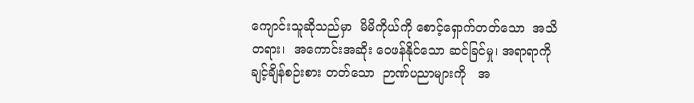ကျောင်းသူဆိုသည်မှာ  မိမိကိုယ်ကို စောင့်ရှောက်တတ်သော  အသိတရား၊  အကောင်းအဆိုး ဝေဖန်နိုင်သော ဆင်ခြင်မှု၊ အရာရာကို  ချင့်ချိန်စဉ်းစား တတ်သော  ဉာဏ်ပညာများကို   အ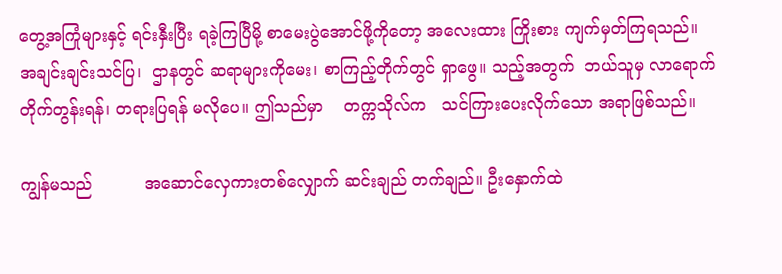တွေ့အကြုံများနှင့် ရင်းနှီးပြီး ရခဲ့ကြပြီမို့ စာမေးပွဲအောင်ဖို့ကိုတော့ အလေးထား ကြိုးစား ကျက်မှတ်ကြရသည်။ အချင်းချင်းသင်ပြ၊  ဌာနတွင် ဆရာများကိုမေး၊ စာကြည့်တိုက်တွင် ရှာဖွေ။ သည့်အတွက်  ဘယ်သူမှ လာရောက် တိုက်တွန်းရန်၊ တရားပြရန် မလိုပေ။ ဤသည်မှာ    တက္ကသိုလ်က   သင်ကြားပေးလိုက်သော အရာဖြစ်သည်။

ကျွန်မသည်          အဆောင်လှေကားတစ်လျှောက် ဆင်းချည် တက်ချည်။ ဦးနှောက်ထဲ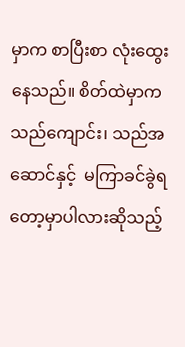မှာက စာပြီးစာ လုံးထွေး နေသည်။ စိတ်ထဲမှာက သည်ကျောင်း၊ သည်အဆောင်နှင့်  မကြာခင်ခွဲရတော့မှာပါလားဆိုသည့်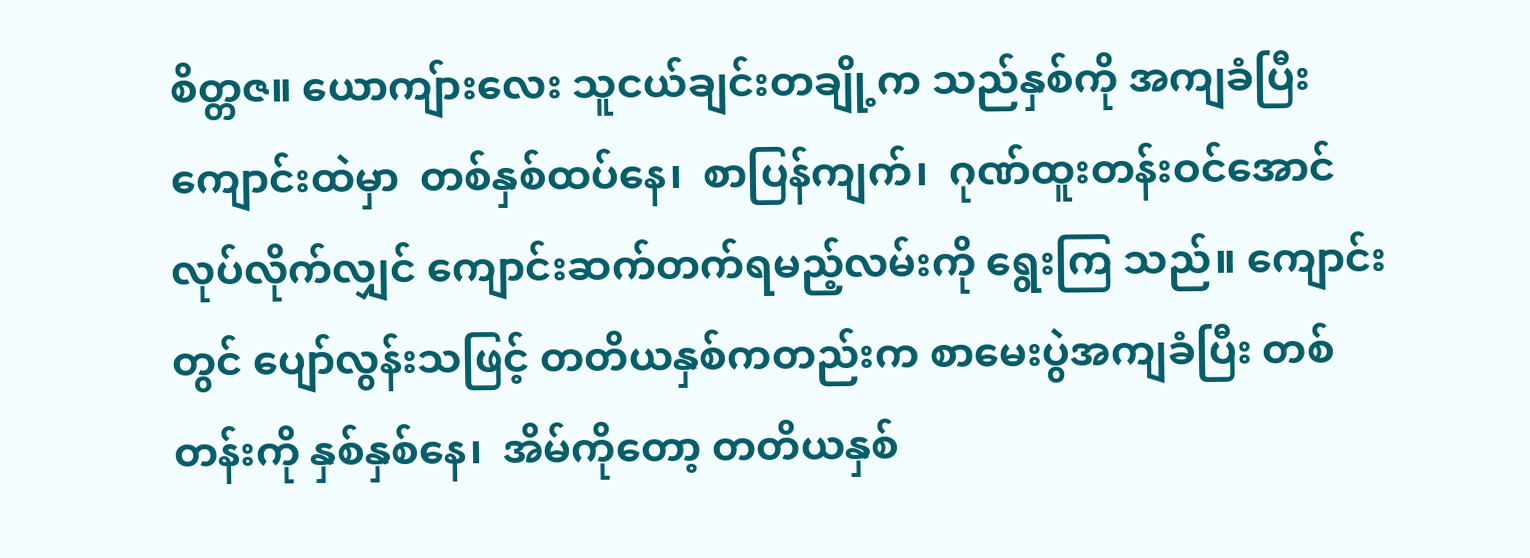စိတ္တဇ။ ယောကျ်ားလေး သူငယ်ချင်းတချို့က သည်နှစ်ကို အကျခံပြီး ကျောင်းထဲမှာ  တစ်နှစ်ထပ်နေ၊  စာပြန်ကျက်၊  ဂုဏ်ထူးတန်းဝင်အောင် လုပ်လိုက်လျှင် ကျောင်းဆက်တက်ရမည့်လမ်းကို ရွေးကြ သည်။ ကျောင်းတွင် ပျော်လွန်းသဖြင့် တတိယနှစ်ကတည်းက စာမေးပွဲအကျခံပြီး တစ်တန်းကို နှစ်နှစ်နေ၊  အိမ်ကိုတော့ တတိယနှစ်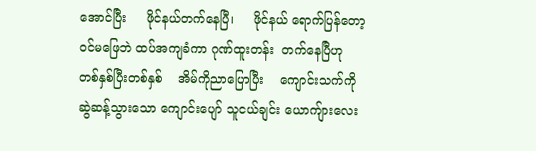အောင်ပြီး     ဖိုင်နယ်တက်နေပြီ၊     ဖိုင်နယ် ရောက်ပြန်တော့ ဝင်မဖြေဘဲ ထပ်အကျခံကာ ဂုဏ်ထူးတန်း  တက်နေပြီဟု   တစ်နှစ်ပြီးတစ်နှစ်    အိမ်ကိုညာပြောပြီး    ကျောင်းသက်ကို ဆွဲဆန့်သွားသော ကျောင်းပျော် သူငယ်ချင်း ယောကျ်ားလေး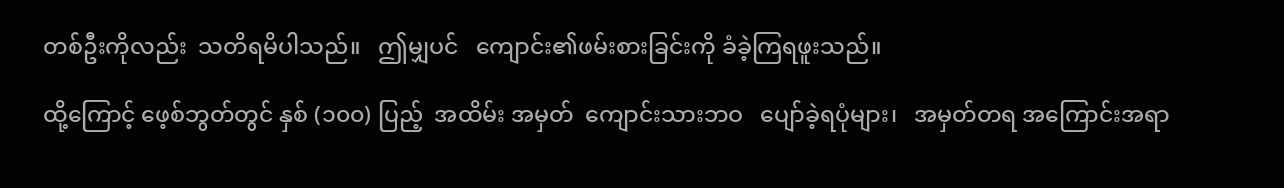တစ်ဦးကိုလည်း  သတိရမိပါသည်။   ဤမျှပင်   ကျောင်း၏ဖမ်းစားခြင်းကို ခံခဲ့ကြရဖူးသည်။

ထို့ကြောင့် ဖေ့စ်ဘွတ်တွင် နှစ် (၁၀၀) ပြည့်  အထိမ်း အမှတ်  ကျောင်းသားဘဝ   ပျော်ခဲ့ရပုံများ၊   အမှတ်တရ အကြောင်းအရာ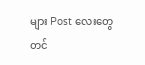များ Post လေးတွေ တင်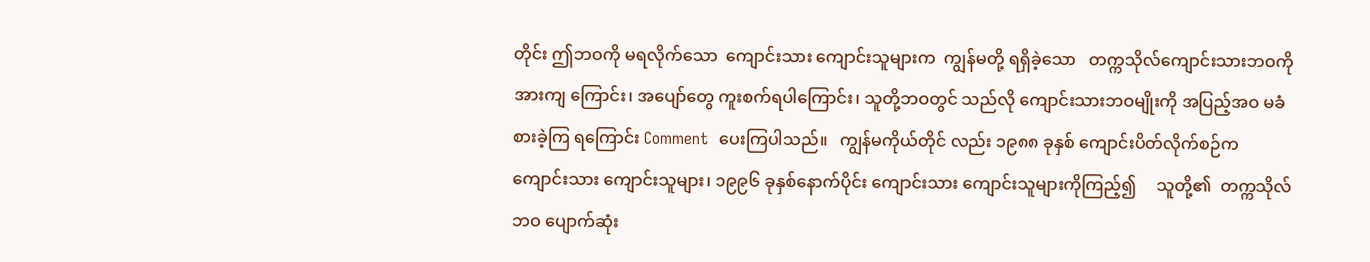တိုင်း ဤဘဝကို မရလိုက်သော  ကျောင်းသား ကျောင်းသူများက  ကျွန်မတို့ ရရှိခဲ့သော   တက္ကသိုလ်ကျောင်းသားဘဝကို    အားကျ ကြောင်း၊ အပျော်တွေ ကူးစက်ရပါကြောင်း၊ သူတို့ဘဝတွင် သည်လို ကျောင်းသားဘဝမျိုးကို အပြည့်အဝ မခံစားခဲ့ကြ ရကြောင်း Comment  ပေးကြပါသည်။   ကျွန်မကိုယ်တိုင် လည်း ၁၉၈၈ ခုနှစ် ကျောင်းပိတ်လိုက်စဉ်က ကျောင်းသား ကျောင်းသူများ၊ ၁၉၉၆ ခုနှစ်နောက်ပိုင်း ကျောင်းသား ကျောင်းသူများကိုကြည့်၍     သူတို့၏  တက္ကသိုလ်ဘဝ ပျောက်ဆုံး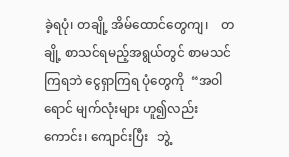ခဲ့ရပုံ၊ တချို့ အိမ်ထောင်တွေကျ၊    တချို့ စာသင်ရမည့်အရွယ်တွင် စာမသင်ကြရဘဲ ငွေရှာကြရ ပုံတွေကို  “အဝါရောင် မျက်လုံးများ ဟူ၍လည်းကောင်း၊ ကျောင်းပြီး   ဘွဲ့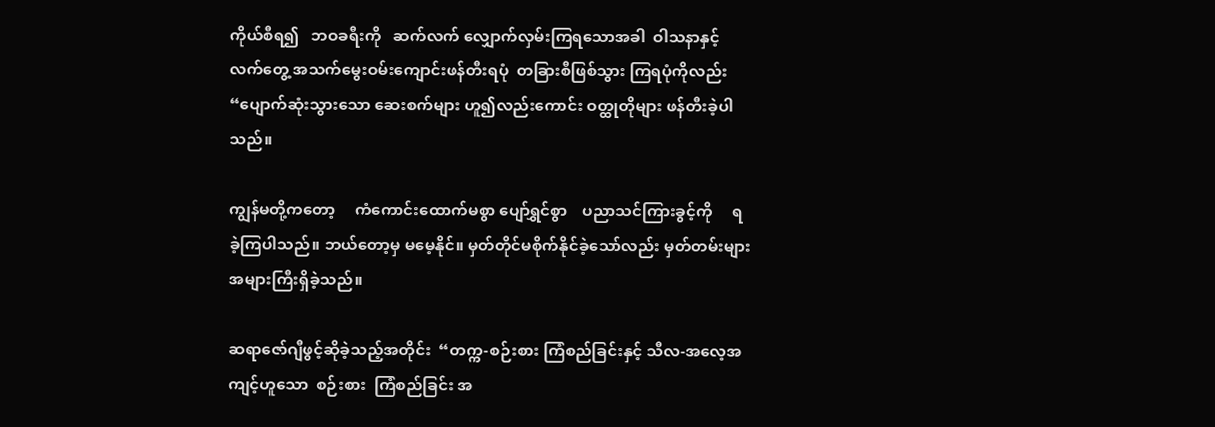ကိုယ်စီရ၍   ဘဝခရီးကို   ဆက်လက် လျှောက်လှမ်းကြရသောအခါ  ဝါသနာနှင့်   လက်တွေ့ အသက်မွေးဝမ်းကျောင်းဖန်တီးရပုံ  တခြားစီဖြစ်သွား ကြရပုံကိုလည်း “ပျောက်ဆုံးသွားသော ဆေးစက်များ ဟူ၍လည်းကောင်း ဝတ္ထုတိုများ ဖန်တီးခဲ့ပါသည်။

ကျွန်မတို့ကတော့     ကံကောင်းထောက်မစွာ ပျော်ရွှင်စွာ    ပညာသင်ကြားခွင့်ကို     ရခဲ့ကြပါသည်။ ဘယ်တော့မှ မမေ့နိုင်။ မှတ်တိုင်မစိုက်နိုင်ခဲ့သော်လည်း မှတ်တမ်းများအများကြီးရှိခဲ့သည်။

ဆရာဇော်ဂျီဖွင့်ဆိုခဲ့သည့်အတိုင်း  “တက္က-စဉ်းစား ကြံစည်ခြင်းနှင့် သီလ-အလေ့အကျင့်ဟူသော  စဉ်းစား  ကြံစည်ခြင်း အ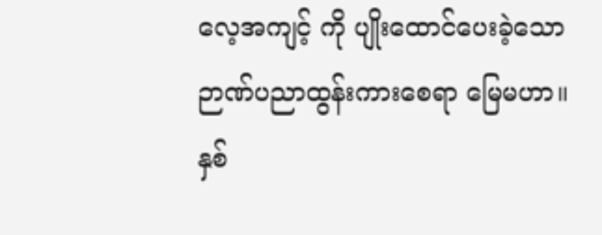လေ့အကျင့် ကို ပျိုးထောင်ပေးခဲ့သော ဉာဏ်ပညာထွန်းကားစေရာ မြေမဟာ။ နှစ်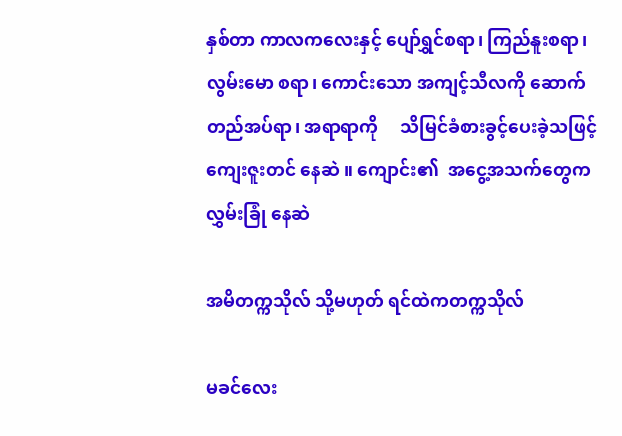နှစ်တာ ကာလကလေးနှင့် ပျော်ရွှင်စရာ၊ ကြည်နူးစရာ၊ လွမ်းမော စရာ၊ ကောင်းသော အကျင့်သီလကို ဆောက်တည်အပ်ရာ၊ အရာရာကို     သိမြင်ခံစားခွင့်ပေးခဲ့သဖြင့်    ကျေးဇူးတင် နေဆဲ ။ ကျောင်း၏  အငွေ့အသက်တွေက  လွှမ်းခြုံ နေဆဲ

အမိတက္ကသိုလ် သို့မဟုတ် ရင်ထဲကတက္ကသိုလ်

မခင်လေး